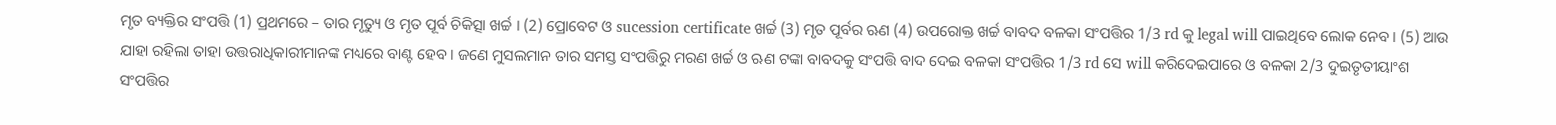ମୃତ ବ୍ୟକ୍ତିର ସଂପତ୍ତି (1) ପ୍ରଥମରେ – ତାର ମୃତ୍ୟୁ ଓ ମୃତ ପୂର୍ବ ଚିକିତ୍ସା ଖର୍ଚ୍ଚ । (2) ପ୍ରୋବେଟ ଓ sucession certificate ଖର୍ଚ୍ଚ (3) ମୃତ ପୂର୍ବର ଋଣ (4) ଉପରୋକ୍ତ ଖର୍ଚ୍ଚ ବାବଦ ବଳକା ସଂପତ୍ତିର 1/3 rd କୁ legal will ପାଇଥିବେ ଲୋକ ନେବ । (5) ଆଉ ଯାହା ରହିଲା ତାହା ଉତ୍ତରାଧିକାରୀମାନଙ୍କ ମଧ୍ୟରେ ବାଣ୍ଟ ହେବ । ଜଣେ ମୁସଲମାନ ତାର ସମସ୍ତ ସଂପତ୍ତିରୁ ମରଣ ଖର୍ଚ୍ଚ ଓ ଋଣ ଟଙ୍କା ବାବଦକୁ ସଂପତ୍ତି ବାଦ ଦେଇ ବଳକା ସଂପତ୍ତିର 1/3 rd ସେ will କରିଦେଇପାରେ ଓ ବଳକା 2/3 ଦୁଇତୃତୀୟାଂଶ ସଂପତ୍ତିର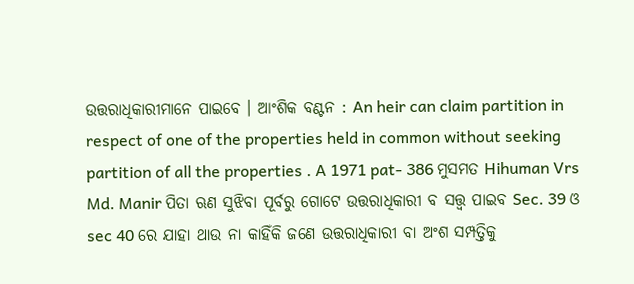ଉତ୍ତରାଧିକାରୀମାନେ ପାଇବେ । ଆଂଶିକ ବଣ୍ଟନ : An heir can claim partition in respect of one of the properties held in common without seeking partition of all the properties . A 1971 pat- 386 ମୁସମତ Hihuman Vrs Md. Manir ପିତା ଋଣ ସୁଝିବା ପୂର୍ବରୁ ଗୋଟେ ଉତ୍ତରାଧିକାରୀ ବ ସତ୍ତ୍ଵ ପାଇବ Sec. 39 ଓ sec 40 ରେ ଯାହା ଥାଉ ନା କାହିଁକି ଜଣେ ଉତ୍ତରାଧିକାରୀ ବା ଅଂଶ ସମ୍ପତ୍ତିକୁ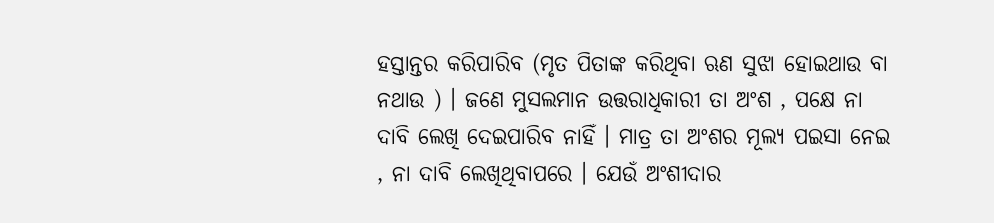ହସ୍ତାନ୍ତର କରିପାରିବ (ମୃତ ପିତାଙ୍କ କରିଥିବା ଋଣ ସୁଝା ହୋଇଥାଉ ବା ନଥାଉ ) । ଜଣେ ମୁସଲମାନ ଉତ୍ତରାଧିକାରୀ ତା ଅଂଶ , ପକ୍ଷେ ନା ଦାବି ଲେଖି ଦେଇପାରିବ ନାହିଁ । ମାତ୍ର ତା ଅଂଶର ମୂଲ୍ୟ ପଇସା ନେଇ , ନା ଦାବି ଲେଖିଥିବାପରେ । ଯେଉଁ ଅଂଶୀଦାର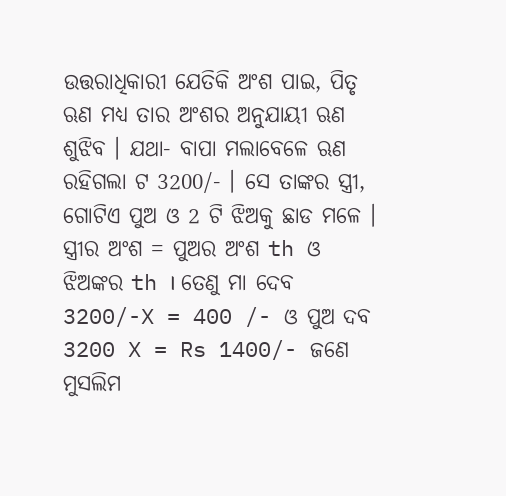ଉତ୍ତରାଧିକାରୀ ଯେତିକି ଅଂଶ ପାଇ, ପିତୃ ଋଣ ମଧ୍ୟ ତାର ଅଂଶର ଅନୁଯାୟୀ ଋଣ ଶୁଝିବ । ଯଥା- ବାପା ମଲାବେଳେ ଋଣ ରହିଗଲା ଟ 3200/- । ସେ ତାଙ୍କର ସ୍ତ୍ରୀ, ଗୋଟିଏ ପୁଅ ଓ 2 ଟି ଝିଅକୁ ଛାଡ ମଳେ । ସ୍ତ୍ରୀର ଅଂଶ = ପୁଅର ଅଂଶ th ଓ ଝିଅଙ୍କର th । ତେଣୁ ମା ଦେବ 3200/-X = 400 /- ଓ ପୁଅ ଦବ 3200 X = Rs 1400/- ଜଣେ ମୁସଲିମ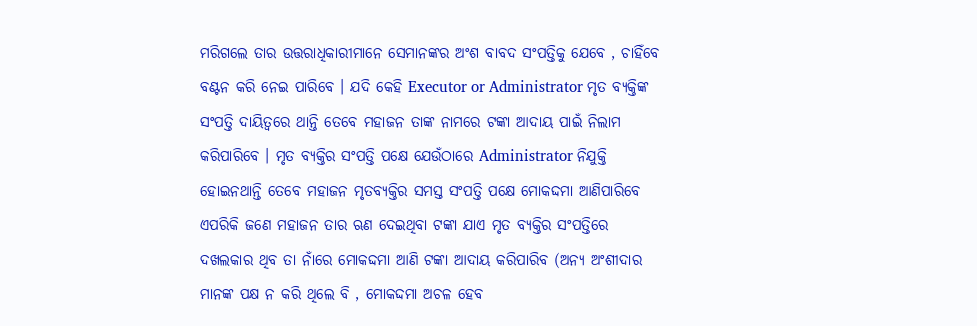ମରିଗଲେ ତାର ଉତ୍ତରାଧିକାରୀମାନେ ସେମାନଙ୍କର ଅଂଶ ବାବଦ ସଂପତ୍ତିକୁ ଯେବେ , ଚାହିଁବେ ବଣ୍ଟନ କରି ନେଇ ପାରିବେ । ଯଦି କେହି Executor or Administrator ମୃତ ବ୍ୟକ୍ତିଙ୍କ ସଂପତ୍ତି ଦାୟିତ୍ଵରେ ଥାନ୍ତି ତେବେ ମହାଜନ ତାଙ୍କ ନାମରେ ଟଙ୍କା ଆଦାୟ ପାଇଁ ନିଲାମ କରିପାରିବେ । ମୃତ ବ୍ୟକ୍ତିର ସଂପତ୍ତି ପକ୍ଷେ ଯେଉଁଠାରେ Administrator ନିଯୁକ୍ତି ହୋଇନଥାନ୍ତି ତେବେ ମହାଜନ ମୃତବ୍ୟକ୍ତିର ସମସ୍ତ ସଂପତ୍ତି ପକ୍ଷେ ମୋକଦ୍ଦମା ଆଣିପାରିବେ ଏପରିକି ଜଣେ ମହାଜନ ତାର ଋଣ ଦେଇଥିବା ଟଙ୍କା ଯାଏ ମୃତ ବ୍ୟକ୍ତିର ସଂପତ୍ତିରେ ଦଖଲକାର ଥିବ ତା ନାଁରେ ମୋକଦ୍ଦମା ଆଣି ଟଙ୍କା ଆଦାୟ କରିପାରିବ (ଅନ୍ୟ ଅଂଶୀଦାର ମାନଙ୍କ ପକ୍ଷ ନ କରି ଥିଲେ ବି , ମୋକଦ୍ଦମା ଅଚଳ ହେବ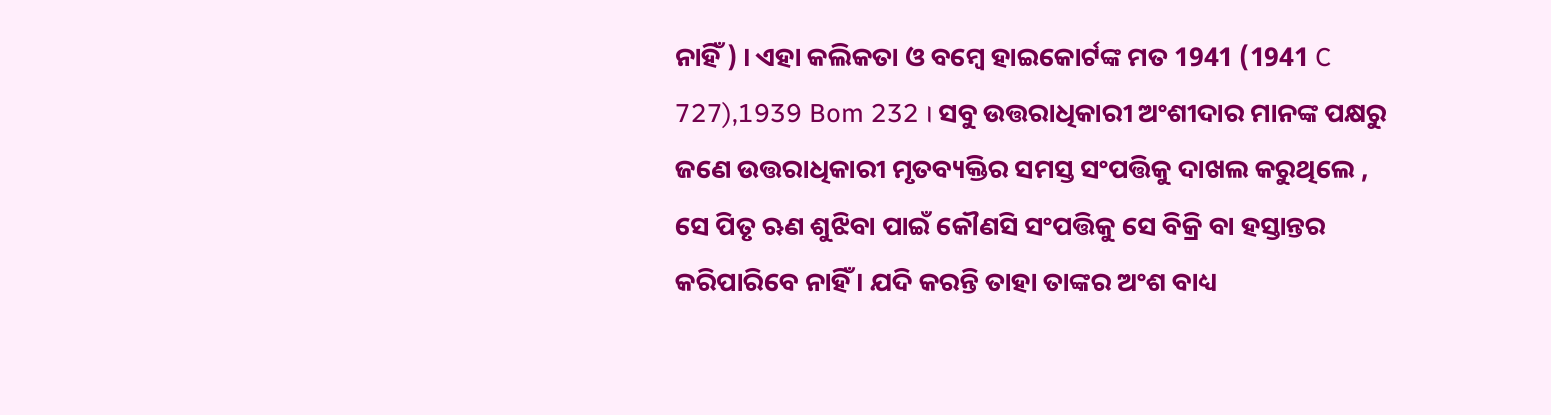ନାହିଁ ) । ଏହା କଲିକତା ଓ ବମ୍ବେ ହାଇକୋର୍ଟଙ୍କ ମତ 1941 (1941 C 727),1939 Bom 232 । ସବୁ ଉତ୍ତରାଧିକାରୀ ଅଂଶୀଦାର ମାନଙ୍କ ପକ୍ଷରୁ ଜଣେ ଉତ୍ତରାଧିକାରୀ ମୃତବ୍ୟକ୍ତିର ସମସ୍ତ ସଂପତ୍ତିକୁ ଦାଖଲ କରୁଥିଲେ , ସେ ପିତୃ ଋଣ ଶୁଝିବା ପାଇଁ କୌଣସି ସଂପତ୍ତିକୁ ସେ ବିକ୍ରି ବା ହସ୍ତାନ୍ତର କରିପାରିବେ ନାହିଁ । ଯଦି କରନ୍ତି ତାହା ତାଙ୍କର ଅଂଶ ବାଧ୍ୟ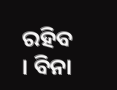ରହିବ । ବିନା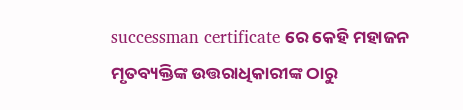successman certificate ରେ କେହି ମହାଜନ ମୃତବ୍ୟକ୍ତିଙ୍କ ଉତ୍ତରାଧିକାରୀଙ୍କ ଠାରୁ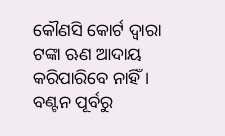କୌଣସି କୋର୍ଟ ଦ୍ଵାରା ଟଙ୍କା ଋଣ ଆଦାୟ କରିପାରିବେ ନାହିଁ । ବଣ୍ଟନ ପୂର୍ବରୁ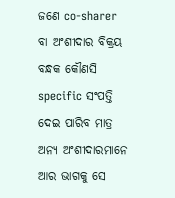ଜଣେ co-sharer ବା ଅଂଶୀଦାର ବିକ୍ରୟ ବନ୍ଧକ କୌଣସି specific ସଂପତ୍ତି ଦେଇ ପାରିବ ମାତ୍ର ଅନ୍ୟ ଅଂଶୀଦାରମାନେ ଆର ଭାଗକୁ ସେ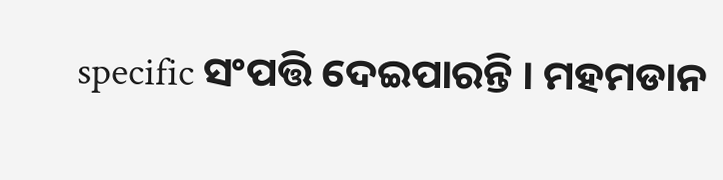specific ସଂପତ୍ତି ଦେଇପାରନ୍ତି । ମହମଡାନ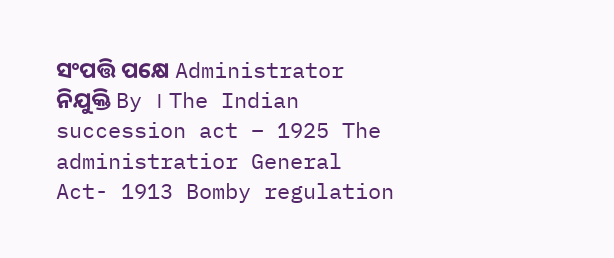ସଂପତ୍ତି ପକ୍ଷେ Administrator ନିଯୁକ୍ତି By । The Indian succession act – 1925 The administratior General Act- 1913 Bomby regulation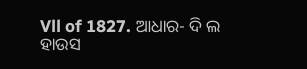Vll of 1827. ଆଧାର- ଦି ଲ ହାଉସ